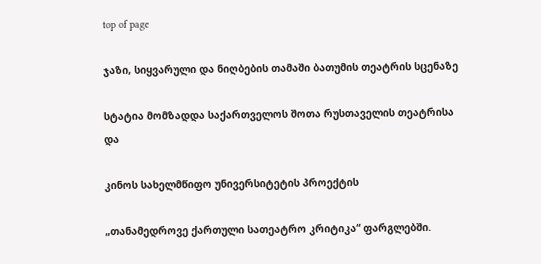top of page

ჯაზი, სიყვარული და ნიღბების თამაში ბათუმის თეატრის სცენაზე

სტატია მომზადდა საქართველოს შოთა რუსთაველის თეატრისა და

კინოს სახელმწიფო უნივერსიტეტის პროექტის

„თანამედროვე ქართული სათეატრო კრიტიკა“ ფარგლებში.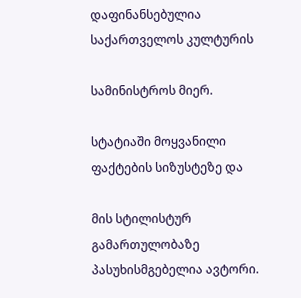დაფინანსებულია საქართველოს კულტურის

სამინისტროს მიერ.

სტატიაში მოყვანილი ფაქტების სიზუსტეზე და

მის სტილისტურ გამართულობაზე პასუხისმგებელია ავტორი.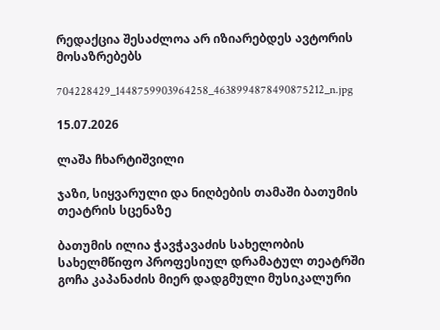რედაქცია შესაძლოა არ იზიარებდეს ავტორის მოსაზრებებს

704228429_1448759903964258_4638994878490875212_n.jpg

15.07.2026

ლაშა ჩხარტიშვილი

ჯაზი, სიყვარული და ნიღბების თამაში ბათუმის თეატრის სცენაზე

ბათუმის ილია ჭავჭავაძის სახელობის სახელმწიფო პროფესიულ დრამატულ თეატრში გოჩა კაპანაძის მიერ დადგმული მუსიკალური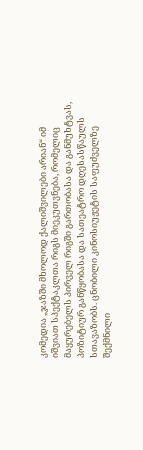კომედია „ჯაზში მხოლოდ ქალიშვილები არიან“ იმ იშვიათ სპექტაკლთა რიგს მიეკუთვნება, რომელიც მაყურებელს პირველ რიგში გართობასა და განმუხტვას, პოზიტიურ განწყობასა და სათეატრო დღესასწაულს სთავაზობს. ცნობილი კინოსიუჟეტის საფუძველზე შექმნილი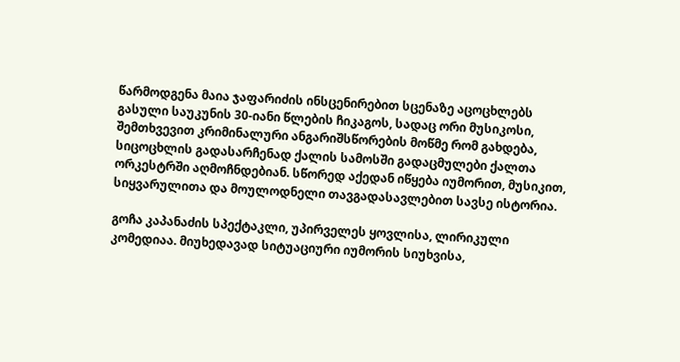წარმოდგენა მაია ჯაფარიძის ინსცენირებით სცენაზე აცოცხლებს გასული საუკუნის 30-იანი წლების ჩიკაგოს, სადაც ორი მუსიკოსი, შემთხვევით კრიმინალური ანგარიშსწორების მოწმე რომ გახდება, სიცოცხლის გადასარჩენად ქალის სამოსში გადაცმულები ქალთა ორკესტრში აღმოჩნდებიან. სწორედ აქედან იწყება იუმორით, მუსიკით, სიყვარულითა და მოულოდნელი თავგადასავლებით სავსე ისტორია.

გოჩა კაპანაძის სპექტაკლი, უპირველეს ყოვლისა, ლირიკული კომედიაა. მიუხედავად სიტუაციური იუმორის სიუხვისა,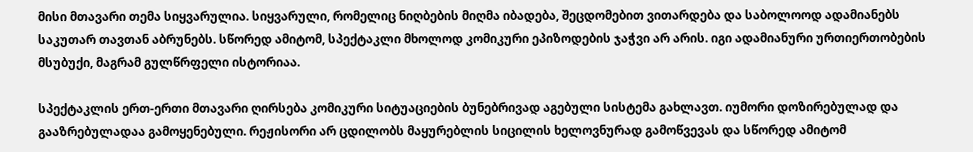მისი მთავარი თემა სიყვარულია. სიყვარული, რომელიც ნიღბების მიღმა იბადება, შეცდომებით ვითარდება და საბოლოოდ ადამიანებს საკუთარ თავთან აბრუნებს. სწორედ ამიტომ, სპექტაკლი მხოლოდ კომიკური ეპიზოდების ჯაჭვი არ არის. იგი ადამიანური ურთიერთობების მსუბუქი, მაგრამ გულწრფელი ისტორიაა.

სპექტაკლის ერთ-ერთი მთავარი ღირსება კომიკური სიტუაციების ბუნებრივად აგებული სისტემა გახლავთ. იუმორი დოზირებულად და გააზრებულადაა გამოყენებული. რეჟისორი არ ცდილობს მაყურებლის სიცილის ხელოვნურად გამოწვევას და სწორედ ამიტომ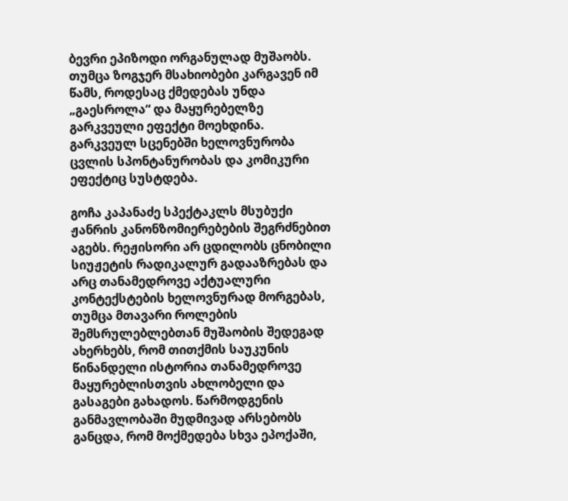ბევრი ეპიზოდი ორგანულად მუშაობს. თუმცა ზოგჯერ მსახიობები კარგავენ იმ წამს, როდესაც ქმედებას უნდა „გაესროლა“ და მაყურებელზე გარკვეული ეფექტი მოეხდინა. გარკვეულ სცენებში ხელოვნურობა ცვლის სპონტანურობას და კომიკური ეფექტიც სუსტდება.

გოჩა კაპანაძე სპექტაკლს მსუბუქი ჟანრის კანონზომიერებების შეგრძნებით აგებს. რეჟისორი არ ცდილობს ცნობილი სიუჟეტის რადიკალურ გადააზრებას და არც თანამედროვე აქტუალური კონტექსტების ხელოვნურად მორგებას, თუმცა მთავარი როლების შემსრულებლებთან მუშაობის შედეგად ახერხებს, რომ თითქმის საუკუნის წინანდელი ისტორია თანამედროვე მაყურებლისთვის ახლობელი და გასაგები გახადოს. წარმოდგენის განმავლობაში მუდმივად არსებობს განცდა, რომ მოქმედება სხვა ეპოქაში,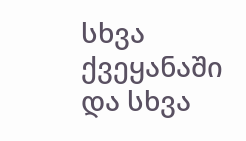სხვა ქვეყანაში და სხვა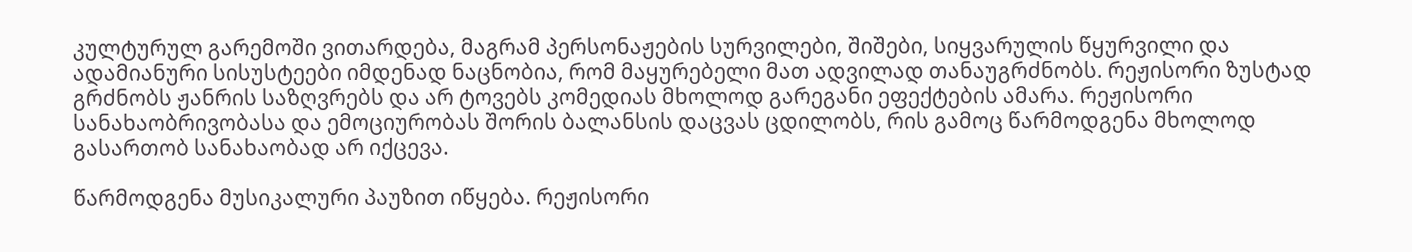კულტურულ გარემოში ვითარდება, მაგრამ პერსონაჟების სურვილები, შიშები, სიყვარულის წყურვილი და ადამიანური სისუსტეები იმდენად ნაცნობია, რომ მაყურებელი მათ ადვილად თანაუგრძნობს. რეჟისორი ზუსტად გრძნობს ჟანრის საზღვრებს და არ ტოვებს კომედიას მხოლოდ გარეგანი ეფექტების ამარა. რეჟისორი სანახაობრივობასა და ემოციურობას შორის ბალანსის დაცვას ცდილობს, რის გამოც წარმოდგენა მხოლოდ გასართობ სანახაობად არ იქცევა.

წარმოდგენა მუსიკალური პაუზით იწყება. რეჟისორი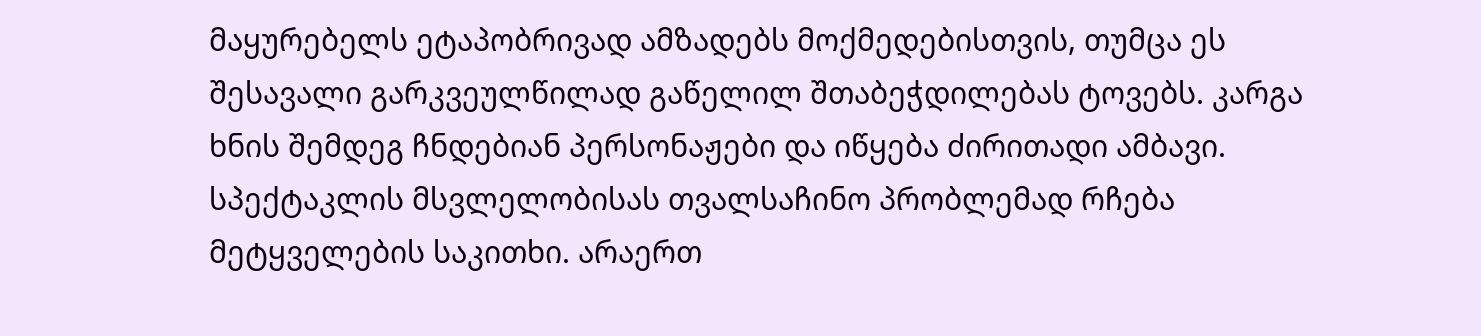მაყურებელს ეტაპობრივად ამზადებს მოქმედებისთვის, თუმცა ეს შესავალი გარკვეულწილად გაწელილ შთაბეჭდილებას ტოვებს. კარგა ხნის შემდეგ ჩნდებიან პერსონაჟები და იწყება ძირითადი ამბავი. სპექტაკლის მსვლელობისას თვალსაჩინო პრობლემად რჩება მეტყველების საკითხი. არაერთ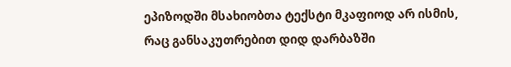ეპიზოდში მსახიობთა ტექსტი მკაფიოდ არ ისმის, რაც განსაკუთრებით დიდ დარბაზში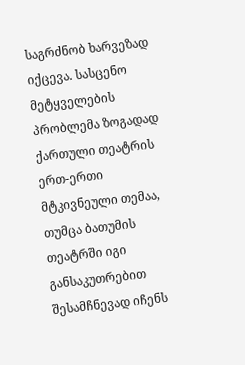საგრძნობ ხარვეზად იქცევა. სასცენო მეტყველების პრობლემა ზოგადად ქართული თეატრის ერთ-ერთი მტკივნეული თემაა, თუმცა ბათუმის თეატრში იგი განსაკუთრებით შესამჩნევად იჩენს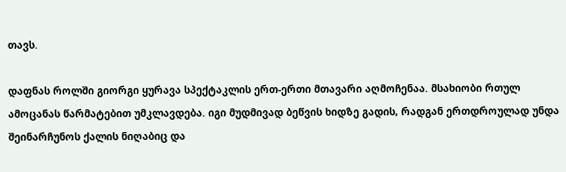თავს.

დაფნას როლში გიორგი ყურავა სპექტაკლის ერთ-ერთი მთავარი აღმოჩენაა. მსახიობი რთულ ამოცანას წარმატებით უმკლავდება. იგი მუდმივად ბეწვის ხიდზე გადის, რადგან ერთდროულად უნდა შეინარჩუნოს ქალის ნიღაბიც და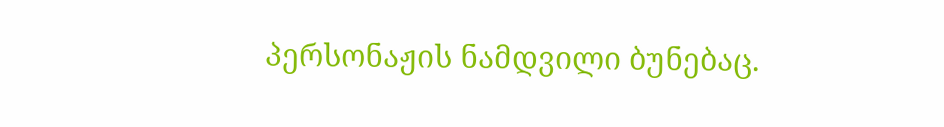პერსონაჟის ნამდვილი ბუნებაც.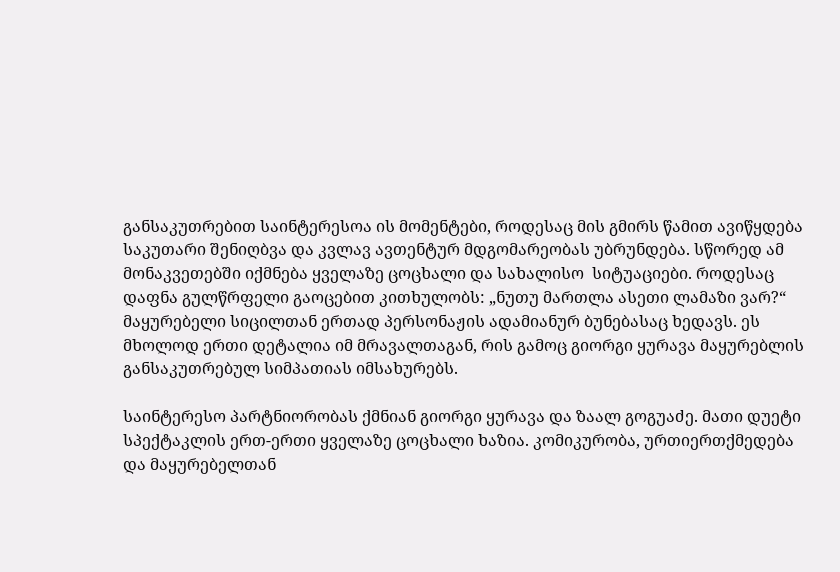განსაკუთრებით საინტერესოა ის მომენტები, როდესაც მის გმირს წამით ავიწყდება საკუთარი შენიღბვა და კვლავ ავთენტურ მდგომარეობას უბრუნდება. სწორედ ამ მონაკვეთებში იქმნება ყველაზე ცოცხალი და სახალისო  სიტუაციები. როდესაც დაფნა გულწრფელი გაოცებით კითხულობს: „ნუთუ მართლა ასეთი ლამაზი ვარ?“ მაყურებელი სიცილთან ერთად პერსონაჟის ადამიანურ ბუნებასაც ხედავს. ეს მხოლოდ ერთი დეტალია იმ მრავალთაგან, რის გამოც გიორგი ყურავა მაყურებლის განსაკუთრებულ სიმპათიას იმსახურებს.

საინტერესო პარტნიორობას ქმნიან გიორგი ყურავა და ზაალ გოგუაძე. მათი დუეტი სპექტაკლის ერთ-ერთი ყველაზე ცოცხალი ხაზია. კომიკურობა, ურთიერთქმედება და მაყურებელთან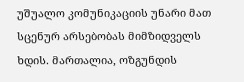უშუალო კომუნიკაციის უნარი მათ სცენურ არსებობას მიმზიდველს ხდის. მართალია, ოზგუნდის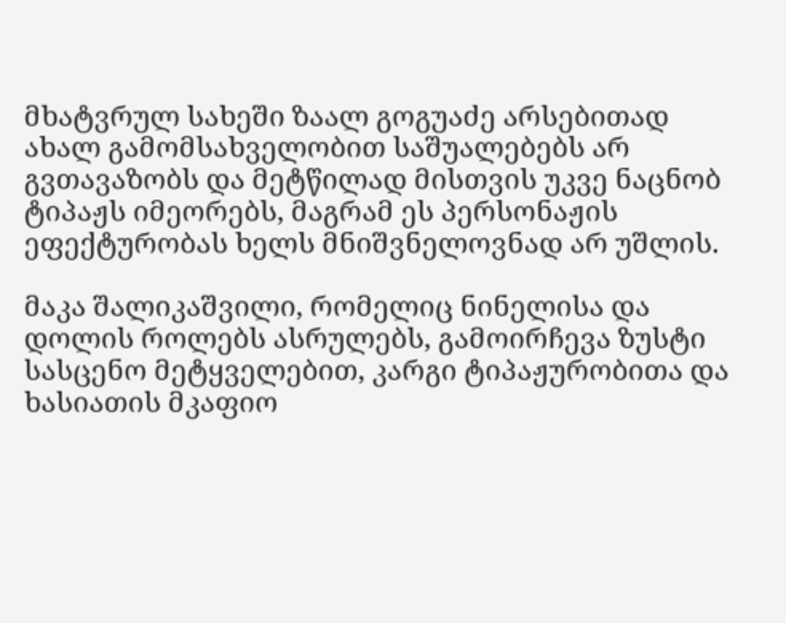მხატვრულ სახეში ზაალ გოგუაძე არსებითად ახალ გამომსახველობით საშუალებებს არ გვთავაზობს და მეტწილად მისთვის უკვე ნაცნობ ტიპაჟს იმეორებს, მაგრამ ეს პერსონაჟის ეფექტურობას ხელს მნიშვნელოვნად არ უშლის.

მაკა შალიკაშვილი, რომელიც ნინელისა და დოლის როლებს ასრულებს, გამოირჩევა ზუსტი სასცენო მეტყველებით, კარგი ტიპაჟურობითა და ხასიათის მკაფიო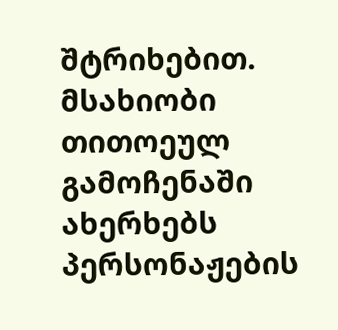შტრიხებით. მსახიობი თითოეულ გამოჩენაში ახერხებს პერსონაჟების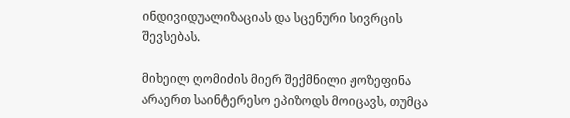ინდივიდუალიზაციას და სცენური სივრცის შევსებას.

მიხეილ ღომიძის მიერ შექმნილი ჟოზეფინა არაერთ საინტერესო ეპიზოდს მოიცავს, თუმცა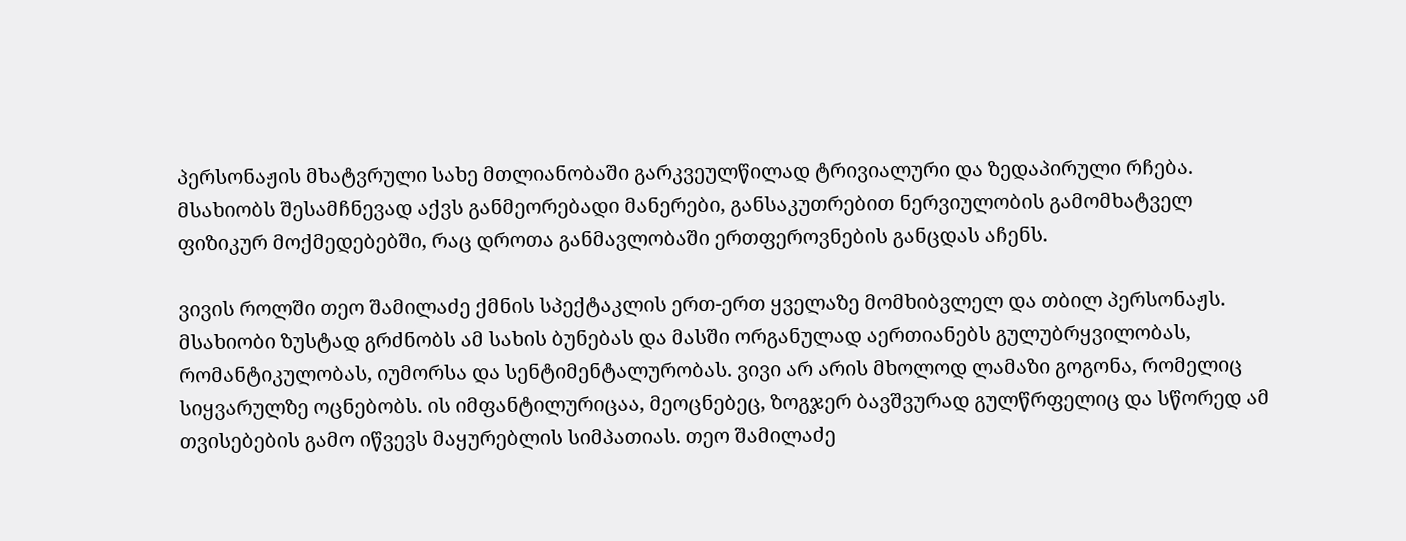პერსონაჟის მხატვრული სახე მთლიანობაში გარკვეულწილად ტრივიალური და ზედაპირული რჩება. მსახიობს შესამჩნევად აქვს განმეორებადი მანერები, განსაკუთრებით ნერვიულობის გამომხატველ ფიზიკურ მოქმედებებში, რაც დროთა განმავლობაში ერთფეროვნების განცდას აჩენს.

ვივის როლში თეო შამილაძე ქმნის სპექტაკლის ერთ-ერთ ყველაზე მომხიბვლელ და თბილ პერსონაჟს. მსახიობი ზუსტად გრძნობს ამ სახის ბუნებას და მასში ორგანულად აერთიანებს გულუბრყვილობას, რომანტიკულობას, იუმორსა და სენტიმენტალურობას. ვივი არ არის მხოლოდ ლამაზი გოგონა, რომელიც სიყვარულზე ოცნებობს. ის იმფანტილურიცაა, მეოცნებეც, ზოგჯერ ბავშვურად გულწრფელიც და სწორედ ამ თვისებების გამო იწვევს მაყურებლის სიმპათიას. თეო შამილაძე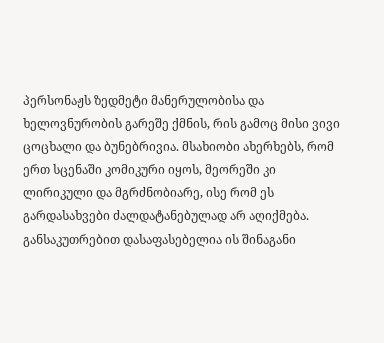პერსონაჟს ზედმეტი მანერულობისა და ხელოვნურობის გარეშე ქმნის, რის გამოც მისი ვივი ცოცხალი და ბუნებრივია. მსახიობი ახერხებს, რომ ერთ სცენაში კომიკური იყოს, მეორეში კი ლირიკული და მგრძნობიარე, ისე რომ ეს გარდასახვები ძალდატანებულად არ აღიქმება. განსაკუთრებით დასაფასებელია ის შინაგანი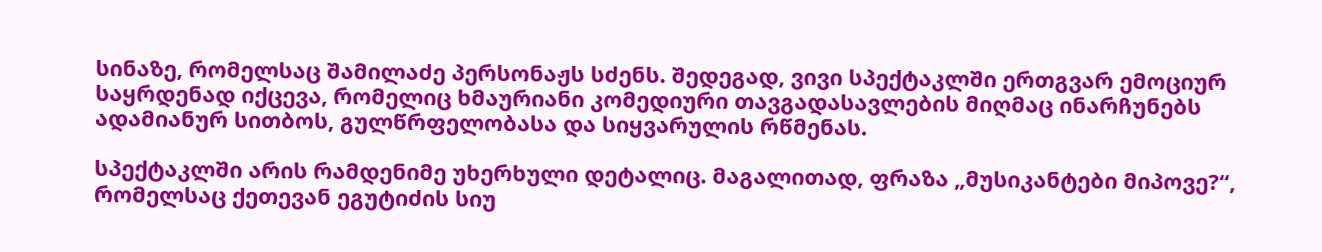სინაზე, რომელსაც შამილაძე პერსონაჟს სძენს. შედეგად, ვივი სპექტაკლში ერთგვარ ემოციურ საყრდენად იქცევა, რომელიც ხმაურიანი კომედიური თავგადასავლების მიღმაც ინარჩუნებს ადამიანურ სითბოს, გულწრფელობასა და სიყვარულის რწმენას.

სპექტაკლში არის რამდენიმე უხერხული დეტალიც. მაგალითად, ფრაზა „მუსიკანტები მიპოვე?“, რომელსაც ქეთევან ეგუტიძის სიუ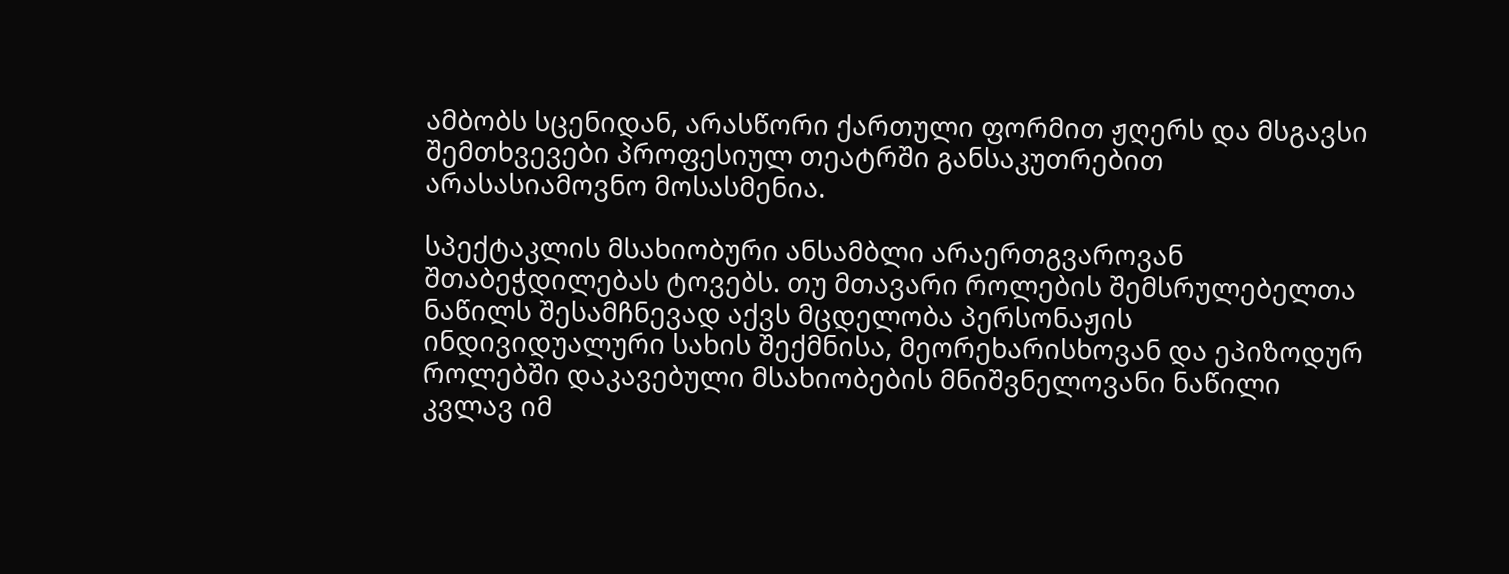ამბობს სცენიდან, არასწორი ქართული ფორმით ჟღერს და მსგავსი შემთხვევები პროფესიულ თეატრში განსაკუთრებით არასასიამოვნო მოსასმენია.

სპექტაკლის მსახიობური ანსამბლი არაერთგვაროვან შთაბეჭდილებას ტოვებს. თუ მთავარი როლების შემსრულებელთა ნაწილს შესამჩნევად აქვს მცდელობა პერსონაჟის ინდივიდუალური სახის შექმნისა, მეორეხარისხოვან და ეპიზოდურ როლებში დაკავებული მსახიობების მნიშვნელოვანი ნაწილი კვლავ იმ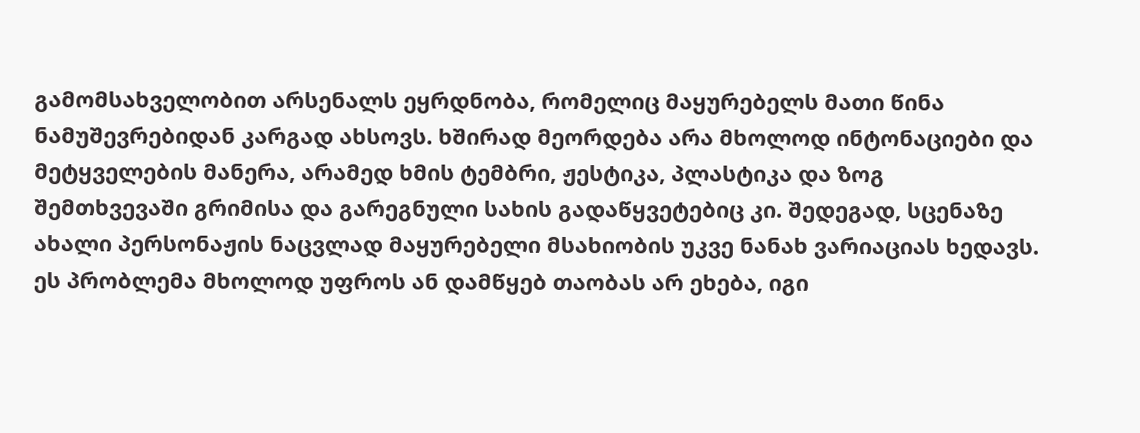გამომსახველობით არსენალს ეყრდნობა, რომელიც მაყურებელს მათი წინა ნამუშევრებიდან კარგად ახსოვს. ხშირად მეორდება არა მხოლოდ ინტონაციები და მეტყველების მანერა, არამედ ხმის ტემბრი, ჟესტიკა, პლასტიკა და ზოგ შემთხვევაში გრიმისა და გარეგნული სახის გადაწყვეტებიც კი. შედეგად, სცენაზე ახალი პერსონაჟის ნაცვლად მაყურებელი მსახიობის უკვე ნანახ ვარიაციას ხედავს. ეს პრობლემა მხოლოდ უფროს ან დამწყებ თაობას არ ეხება, იგი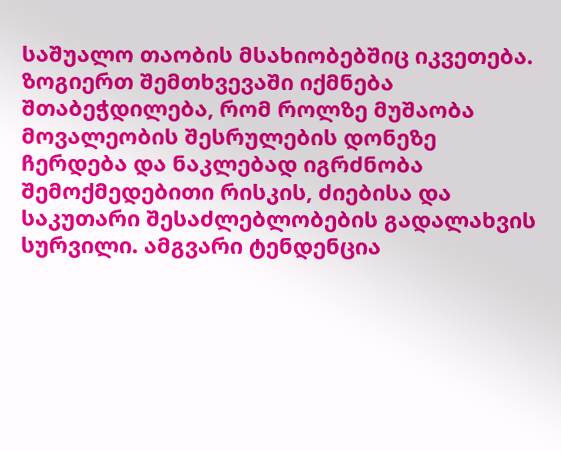საშუალო თაობის მსახიობებშიც იკვეთება. ზოგიერთ შემთხვევაში იქმნება შთაბეჭდილება, რომ როლზე მუშაობა მოვალეობის შესრულების დონეზე ჩერდება და ნაკლებად იგრძნობა შემოქმედებითი რისკის, ძიებისა და საკუთარი შესაძლებლობების გადალახვის სურვილი. ამგვარი ტენდენცია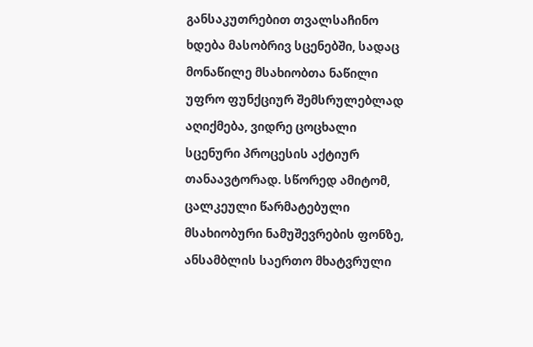განსაკუთრებით თვალსაჩინო ხდება მასობრივ სცენებში, სადაც მონაწილე მსახიობთა ნაწილი უფრო ფუნქციურ შემსრულებლად აღიქმება, ვიდრე ცოცხალი სცენური პროცესის აქტიურ თანაავტორად. სწორედ ამიტომ, ცალკეული წარმატებული მსახიობური ნამუშევრების ფონზე, ანსამბლის საერთო მხატვრული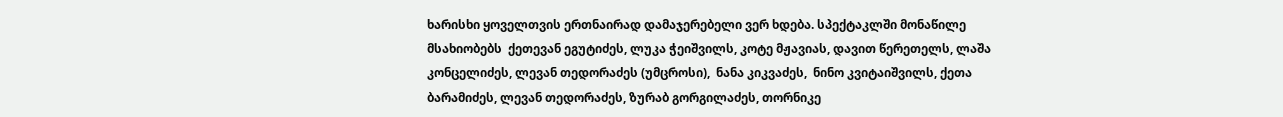ხარისხი ყოველთვის ერთნაირად დამაჯერებელი ვერ ხდება. სპექტაკლში მონაწილე მსახიობებს  ქეთევან ეგუტიძეს, ლუკა ჭეიშვილს, კოტე მჟავიას, დავით წერეთელს, ლაშა კონცელიძეს, ლევან თედორაძეს (უმცროსი),  ნანა კიკვაძეს,  ნინო კვიტაიშვილს, ქეთა ბარამიძეს, ლევან თედორაძეს, ზურაბ გორგილაძეს, თორნიკე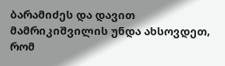ბარამიძეს და დავით მამრიკიშვილის უნდა ახსოვდეთ, რომ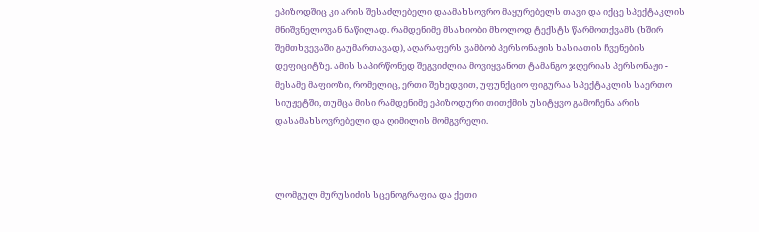ეპიზოდშიც კი არის შესაძლებელი დაამახსოვრო მაყურებელს თავი და იქცე სპექტაკლის მნიშვნელოვან ნაწილად. რამდენიმე მსახიობი მხოლოდ ტექსტს წარმოთქვამს (ხშირ შემთხვევაში გაუმართავად), აღარაფერს ვამბობ პერსონაჟის ხასიათის ჩვენების დეფიციტზე. ამის საპირწონედ შეგვიძლია მოვიყვანოთ ტამანგო ჯღერიას პერსონაჟი - მესამე მაფიოზი, რომელიც, ერთი შეხედვით, უფუნქციო ფიგურაა სპექტაკლის საერთო სიუჟეტში, თუმცა მისი რამდენიმე ეპიზოდური თითქმის უსიტყვო გამოჩენა არის დასამახსოვრებელი და ღიმილის მომგვრელი.



ლომგულ მურუსიძის სცენოგრაფია და ქეთი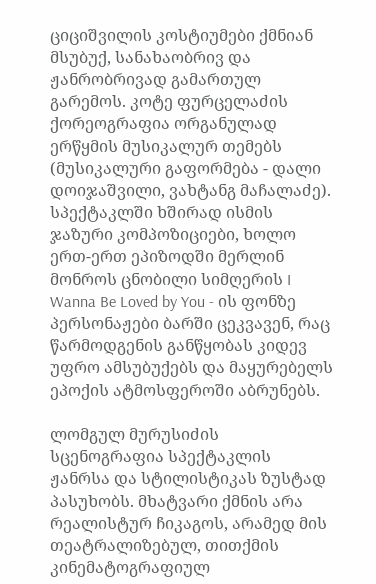ციციშვილის კოსტიუმები ქმნიან მსუბუქ, სანახაობრივ და ჟანრობრივად გამართულ გარემოს. კოტე ფურცელაძის ქორეოგრაფია ორგანულად ერწყმის მუსიკალურ თემებს (მუსიკალური გაფორმება - დალი დოიჯაშვილი, ვახტანგ მაჩალაძე). სპექტაკლში ხშირად ისმის ჯაზური კომპოზიციები, ხოლო ერთ-ერთ ეპიზოდში მერლინ მონროს ცნობილი სიმღერის I Wanna Be Loved by You - ის ფონზე პერსონაჟები ბარში ცეკვავენ, რაც წარმოდგენის განწყობას კიდევ უფრო ამსუბუქებს და მაყურებელს ეპოქის ატმოსფეროში აბრუნებს.

ლომგულ მურუსიძის სცენოგრაფია სპექტაკლის ჟანრსა და სტილისტიკას ზუსტად პასუხობს. მხატვარი ქმნის არა რეალისტურ ჩიკაგოს, არამედ მის თეატრალიზებულ, თითქმის კინემატოგრაფიულ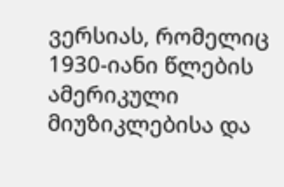ვერსიას, რომელიც 1930-იანი წლების ამერიკული მიუზიკლებისა და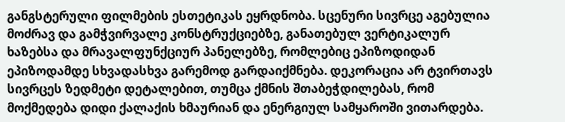განგსტერული ფილმების ესთეტიკას ეყრდნობა. სცენური სივრცე აგებულია მოძრავ და გამჭვირვალე კონსტრუქციებზე, განათებულ ვერტიკალურ ხაზებსა და მრავალფუნქციურ პანელებზე, რომლებიც ეპიზოდიდან ეპიზოდამდე სხვადასხვა გარემოდ გარდაიქმნება. დეკორაცია არ ტვირთავს სივრცეს ზედმეტი დეტალებით, თუმცა ქმნის შთაბეჭდილებას, რომ მოქმედება დიდი ქალაქის ხმაურიან და ენერგიულ სამყაროში ვითარდება.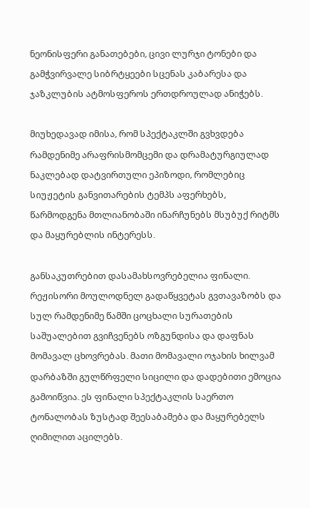ნეონისფერი განათებები, ცივი ლურჯი ტონები და გამჭვირვალე სიბრტყეები სცენას კაბარესა და ჯაზკლუბის ატმოსფეროს ერთდროულად ანიჭებს.

მიუხედავად იმისა, რომ სპექტაკლში გვხვდება რამდენიმე არაფრისმომცემი და დრამატურგიულად ნაკლებად დატვირთული ეპიზოდი, რომლებიც სიუჟეტის განვითარების ტემპს აფერხებს, წარმოდგენა მთლიანობაში ინარჩუნებს მსუბუქ რიტმს და მაყურებლის ინტერესს.

განსაკუთრებით დასამახსოვრებელია ფინალი. რეჟისორი მოულოდნელ გადაწყვეტას გვთავაზობს და სულ რამდენიმე წამში ცოცხალი სურათების საშუალებით გვიჩვენებს ოზგუნდისა და დაფნას მომავალ ცხოვრებას. მათი მომავალი ოჯახის ხილვამ დარბაზში გულწრფელი სიცილი და დადებითი ემოცია გამოიწვია. ეს ფინალი სპექტაკლის საერთო ტონალობას ზუსტად შეესაბამება და მაყურებელს ღიმილით აცილებს.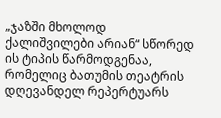„ჯაზში მხოლოდ ქალიშვილები არიან“ სწორედ ის ტიპის წარმოდგენაა, რომელიც ბათუმის თეატრის დღევანდელ რეპერტუარს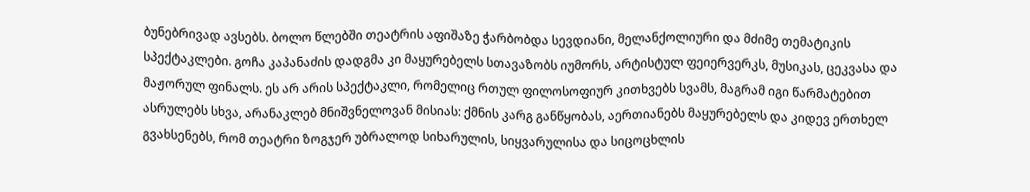ბუნებრივად ავსებს. ბოლო წლებში თეატრის აფიშაზე ჭარბობდა სევდიანი, მელანქოლიური და მძიმე თემატიკის სპექტაკლები. გოჩა კაპანაძის დადგმა კი მაყურებელს სთავაზობს იუმორს, არტისტულ ფეიერვერკს, მუსიკას, ცეკვასა და მაჟორულ ფინალს. ეს არ არის სპექტაკლი, რომელიც რთულ ფილოსოფიურ კითხვებს სვამს, მაგრამ იგი წარმატებით ასრულებს სხვა, არანაკლებ მნიშვნელოვან მისიას: ქმნის კარგ განწყობას, აერთიანებს მაყურებელს და კიდევ ერთხელ გვახსენებს, რომ თეატრი ზოგჯერ უბრალოდ სიხარულის, სიყვარულისა და სიცოცხლის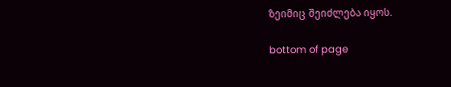ზეიმიც შეიძლება იყოს.

bottom of page